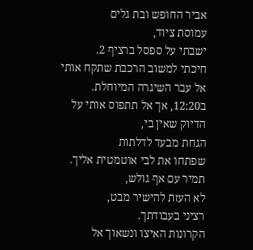אביר החופש ובת גלים
עמוסת ציוד,
ישבתי על ספסל ברציף 2.
חיכתי למשוב הרכבת שתקח אותי
אל עבר השיגרה המיוחלת.
ב12:20, אך אל תתפוס אותי על
הדיוק שאין בי,
הגחת מבעד לדלתות
שפתחו את לבי אוטמטית אליך.
תמיר עם אף גולש,
לא העזת להישיר מבט,
רציני בעבודתך.
הקרונות האיצו ונשאוך אל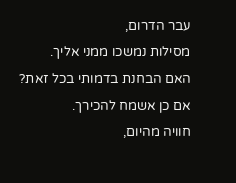עבר הדרום,
מסילות נמשכו ממני אליך.
האם הבחנת בדמותי בכל זאת?
אם כן אשמח להכירך.
חוויה מהיום,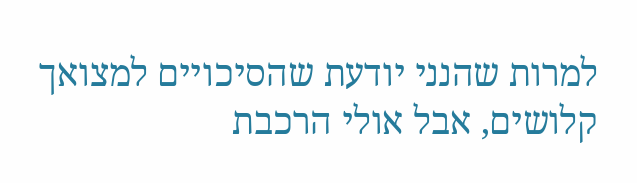למרות שהנני יודעת שהסיכויים למצואך קלושים, אבל אולי הרכבת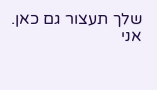שלך תעצור גם כאן.
אני